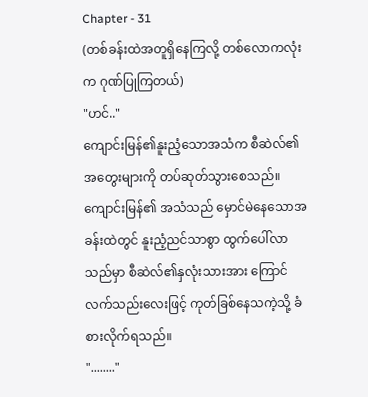Chapter - 31
(တစ်ခန်းထဲအတူရှိနေကြလို့ တစ်လောကလုံးက ဂုဏ်ပြုကြတယ်)
"ဟင်.."
ကျောင်းမြန်၏နူးညံ့သောအသံက စီဆဲလ်၏အတွေးများကို တပ်ဆုတ်သွားစေသည်။
ကျောင်းမြန်၏ အသံသည် မှောင်မဲနေသောအခန်းထဲတွင် နူးညံ့ညင်သာစွာ ထွက်ပေါ်လာသည်မှာ စီဆဲလ်၏နှလုံးသားအား ကြောင်လက်သည်းလေးဖြင့် ကုတ်ခြစ်နေသကဲ့သို့ ခံစားလိုက်ရသည်။
"........"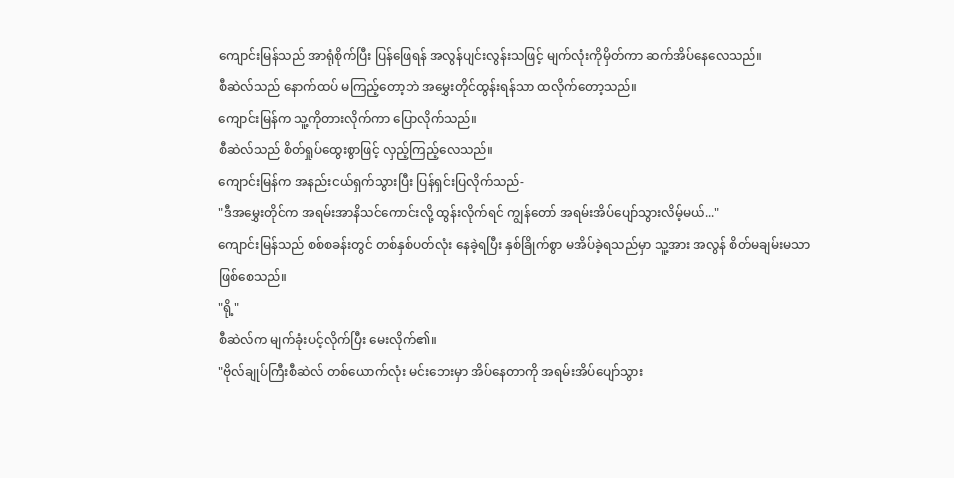ကျောင်းမြန်သည် အာရုံစိုက်ပြီး ပြန်ဖြေရန် အလွန်ပျင်းလွန်းသဖြင့် မျက်လုံးကိုမှိတ်ကာ ဆက်အိပ်နေလေသည်။
စီဆဲလ်သည် နောက်ထပ် မကြည့်တော့ဘဲ အမွှေးတိုင်ထွန်းရန်သာ ထလိုက်တော့သည်။
ကျောင်းမြန်က သူ့ကိုတားလိုက်ကာ ပြောလိုက်သည်။
စီဆဲလ်သည် စိတ်ရှုပ်ထွေးစွာဖြင့် လှည့်ကြည့်လေသည်။
ကျောင်းမြန်က အနည်းငယ်ရှက်သွားပြီး ပြန်ရှင်းပြလိုက်သည်-
"ဒီအမွှေးတိုင်က အရမ်းအာနိသင်ကောင်းလို့ ထွန်းလိုက်ရင် ကျွန်တော် အရမ်းအိပ်ပျော်သွားလိမ့်မယ်..."
ကျောင်းမြန်သည် စစ်စခန်းတွင် တစ်နှစ်ပတ်လုံး နေခဲ့ရပြီး နှစ်ခြိုက်စွာ မအိပ်ခဲ့ရသည်မှာ သူ့အား အလွန် စိတ်မချမ်းမသာဖြစ်စေသည်။
"ရို့"
စီဆဲလ်က မျက်ခုံးပင့်လိုက်ပြီး မေးလိုက်၏။
"ဗိုလ်ချုပ်ကြီးစီဆဲလ် တစ်ယောက်လုံး မင်းဘေးမှာ အိပ်နေတာကို အရမ်းအိပ်ပျော်သွား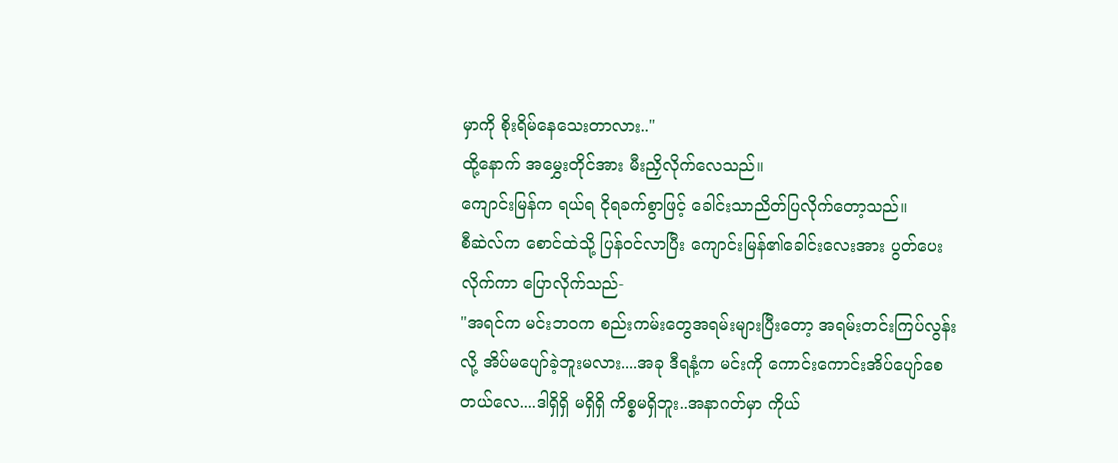မှာကို စိုးရိမ်နေသေးတာလား.."
ထို့နောက် အမွှေးတိုင်အား မီးညှိလိုက်လေသည်။
ကျောင်းမြန်က ရယ်ရ ငိုရခက်စွာဖြင့် ခေါင်းသာညိတ်ပြလိုက်တော့သည်။
စီဆဲလ်က စောင်ထဲသို့ ပြန်ဝင်လာပြီး ကျောင်းမြန်၏ခေါင်းလေးအား ပွတ်ပေးလိုက်ကာ ပြောလိုက်သည်-
"အရင်က မင်းဘဝက စည်းကမ်းတွေအရမ်းများပြီးတော့ အရမ်းတင်းကြပ်လွန်းလို့ အိပ်မပျော်ခဲ့ဘူးမလား....အခု ဒီရနံ့က မင်းကို ကောင်းကောင်းအိပ်ပျော်စေတယ်လေ....ဒါရှိရှိ မရှိရှိ ကိစ္စမရှိဘူး..အနာဂတ်မှာ ကိုယ်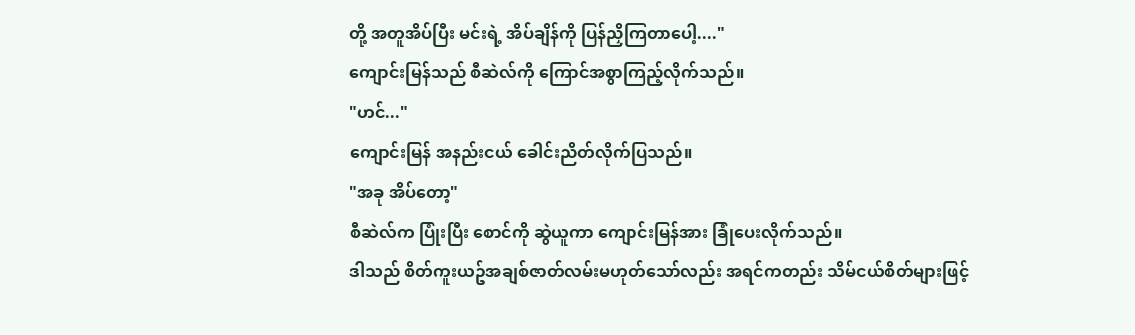တို့ အတူအိပ်ပြီး မင်းရဲ့ အိပ်ချိန်ကို ပြန်ညှိကြတာပေါ့...."
ကျောင်းမြန်သည် စီဆဲလ်ကို ကြောင်အစွာကြည့်လိုက်သည်။
"ဟင်..."
ကျောင်းမြန် အနည်းငယ် ခေါင်းညိတ်လိုက်ပြသည်။
"အခု အိပ်တော့"
စီဆဲလ်က ပြုံးပြီး စောင်ကို ဆွဲယူကာ ကျောင်းမြန်အား ခြုံပေးလိုက်သည်။
ဒါသည် စိတ်ကူးယဥ်အချစ်ဇာတ်လမ်းမဟုတ်သော်လည်း အရင်ကတည်း သိမ်ငယ်စိတ်များဖြင့်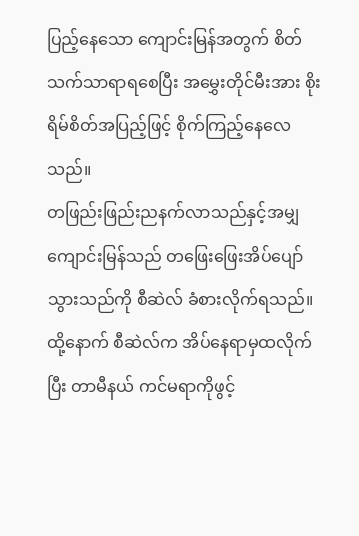ပြည့်နေသော ကျောင်းမြန်အတွက် စိတ်သက်သာရာရစေပြီး အမွှေးတိုင်မီးအား စိုးရိမ်စိတ်အပြည့်ဖြင့် စိုက်ကြည့်နေလေသည်။
တဖြည်းဖြည်းညနက်လာသည်နှင့်အမျှ ကျောင်းမြန်သည် တဖြေးဖြေးအိပ်ပျော်သွားသည်ကို စီဆဲလ် ခံစားလိုက်ရသည်။
ထို့နောက် စီဆဲလ်က အိပ်နေရာမှထလိုက်ပြီး တာမီနယ် ကင်မရာကိုဖွင့်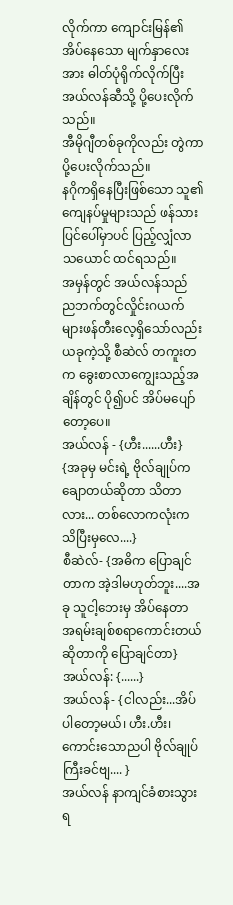လိုက်ကာ ကျောင်းမြန်၏ အိပ်နေသော မျက်နှာလေးအား ဓါတ်ပုံရိုက်လိုက်ပြီး အယ်လန်ဆီသို့ ပို့ပေးလိုက်သည်။
အီမိုဂျီတစ်ခုကိုလည်း တွဲကာပို့ပေးလိုက်သည်။
နဂိုကရှိနေပြီးဖြစ်သော သူ၏ကျေနပ်မှုများသည် ဖန်သားပြင်ပေါ်မှာပင် ပြည့်လျှံလာသယောင် ထင်ရသည်။
အမှန်တွင် အယ်လန်သည် ညဘက်တွင်လှိုင်းဂယက်များဖန်တီးလေ့ရှိသော်လည်း ယခုကဲ့သို့ စီဆဲလ် တကူးတက ခွေးစာလာကျွေးသည့်အချိန်တွင် ပို၍ပင် အိပ်မပျော်တော့ပေ။
အယ်လန် - {ဟီး......ဟီး}
{အခုမှ မင်းရဲ့ ဗိုလ်ချုပ်က ချောတယ်ဆိုတာ သိတာလား... တစ်လောကလုံးက သိပြီးမှလေ....}
စီဆဲလ်- {အဓိက ပြောချင်တာက အဲ့ဒါမဟုတ်ဘူး....အခု သူငါ့ဘေးမှ အိပ်နေတာ အရမ်းချစ်စရာကောင်းတယ် ဆိုတာကို ပြောချင်တာ}
အယ်လန်: {......}
အယ်လန်- {ငါလည်း...အိပ်ပါတော့မယ်၊ ဟီး.ဟီး၊ ကောင်းသောညပါ ဗိုလ်ချုပ်ကြီးခင်ဗျ.... }
အယ်လန် နာကျင်ခံစားသွားရ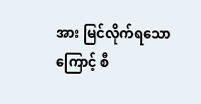အား မြင်လိုက်ရသောကြောင့် စီ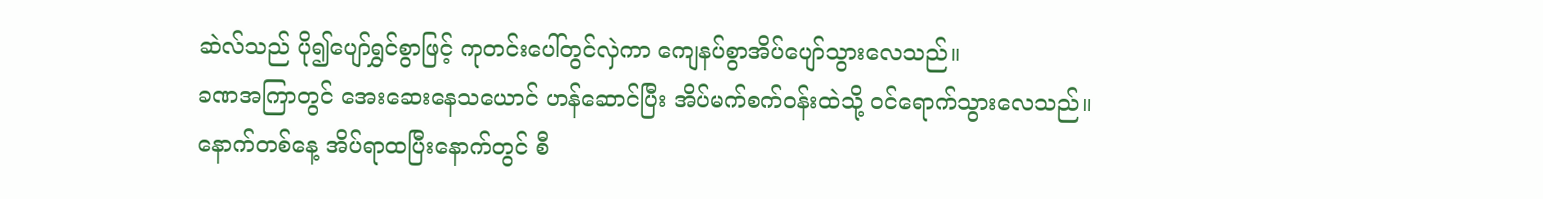ဆဲလ်သည် ပို၍ပျော်ရွှင်စွာဖြင့် ကုတင်းပေါ်တွင်လှဲကာ ကျေနပ်စွာအိပ်ပျော်သွားလေသည်။
ခဏအကြာတွင် အေးဆေးနေသယောင် ဟန်ဆောင်ပြီး အိပ်မက်စက်ဝန်းထဲသို့ ဝင်ရောက်သွားလေသည်။
နောက်တစ်နေ့ အိပ်ရာထပြီးနောက်တွင် စီ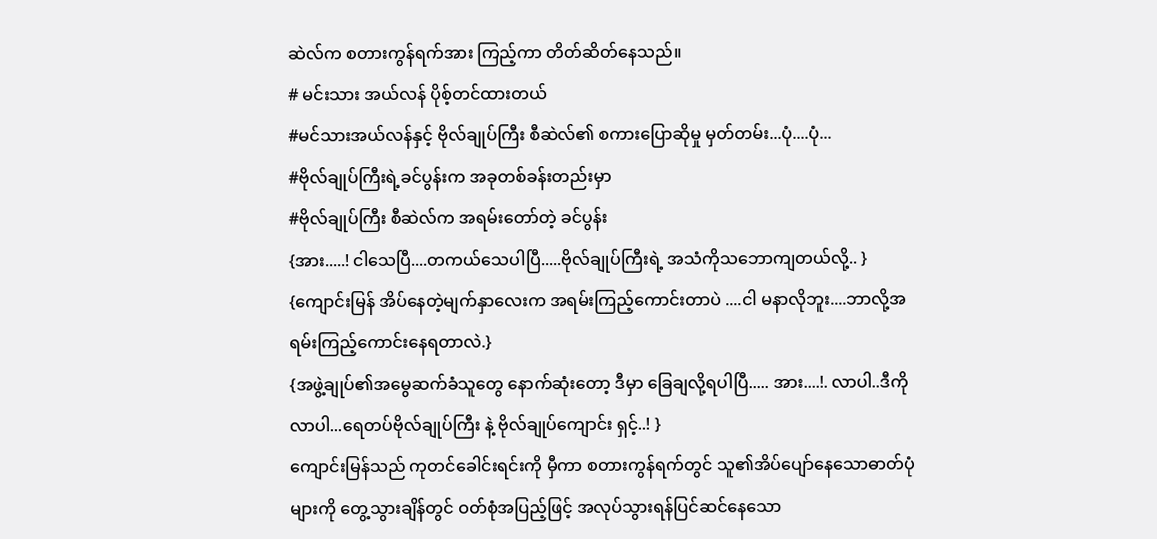ဆဲလ်က စတားကွန်ရက်အား ကြည့်ကာ တိတ်ဆိတ်နေသည်။
# မင်းသား အယ်လန် ပိုစ့်တင်ထားတယ်
#မင်သားအယ်လန်နှင့် ဗိုလ်ချုပ်ကြီး စီဆဲလ်၏ စကားပြောဆိုမှု မှတ်တမ်း...ပုံ....ပုံ...
#ဗိုလ်ချုပ်ကြီးရဲ့ခင်ပွန်းက အခုတစ်ခန်းတည်းမှာ
#ဗိုလ်ချုပ်ကြီး စီဆဲလ်က အရမ်းတော်တဲ့ ခင်ပွန်း
{အား.....! ငါသေပြီ....တကယ်သေပါပြီ.....ဗိုလ်ချုပ်ကြီးရဲ့ အသံကိုသဘောကျတယ်လို့.. }
{ကျောင်းမြန် အိပ်နေတဲ့မျက်နှာလေးက အရမ်းကြည့်ကောင်းတာပဲ ....ငါ မနာလိုဘူး....ဘာလို့အရမ်းကြည့်ကောင်းနေရတာလဲ.}
{အဖွဲ့ချုပ်၏အမွေဆက်ခံသူတွေ နောက်ဆုံးတော့ ဒီမှာ ခြေချလို့ရပါပြီ..... အား....!. လာပါ..ဒီကိုလာပါ...ရေတပ်ဗိုလ်ချုပ်ကြီး နဲ့ ဗိုလ်ချုပ်ကျောင်း ရှင့်..! }
ကျောင်းမြန်သည် ကုတင်ခေါင်းရင်းကို မှီကာ စတားကွန်ရက်တွင် သူ၏အိပ်ပျော်နေသောဓာတ်ပုံများကို တွေ့သွားချိန်တွင် ဝတ်စုံအပြည့်ဖြင့် အလုပ်သွားရန်ပြင်ဆင်နေသော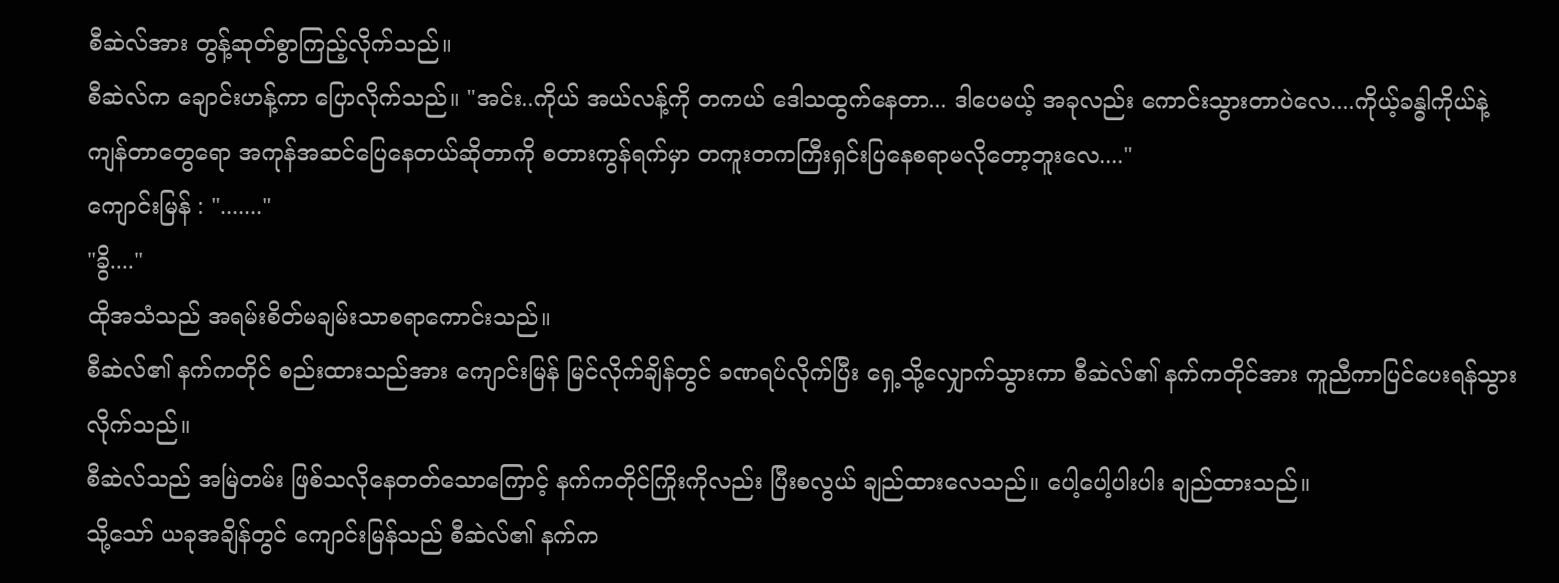စီဆဲလ်အား တွန့်ဆုတ်စွာကြည့်လိုက်သည်။
စီဆဲလ်က ချောင်းဟန့်ကာ ပြောလိုက်သည်။ "အင်း..ကိုယ် အယ်လန့်ကို တကယ် ဒေါသထွက်နေတာ... ဒါပေမယ့် အခုလည်း ကောင်းသွားတာပဲလေ....ကိုယ့်ခန္ဓါကိုယ်နဲ့ ကျန်တာတွေရော အကုန်အဆင်ပြေနေတယ်ဆိုတာကို စတားကွန်ရက်မှာ တကူးတကကြီးရှင်းပြနေစရာမလိုတော့ဘူးလေ...."
ကျောင်းမြန် : "......."
"ခွိ...."
ထိုအသံသည် အရမ်းစိတ်မချမ်းသာစရာကောင်းသည်။
စီဆဲလ်၏ နက်ကတိုင် စည်းထားသည်အား ကျောင်းမြန် မြင်လိုက်ချိန်တွင် ခဏရပ်လိုက်ပြီး ရှေ့သို့လျှောက်သွားကာ စီဆဲလ်၏ နက်ကတိုင်အား ကူညီကာပြင်ပေးရန်သွားလိုက်သည်။
စီဆဲလ်သည် အမြဲတမ်း ဖြစ်သလိုနေတတ်သောကြောင့် နက်ကတိုင်ကြိုးကိုလည်း ပြီးစလွယ် ချည်ထားလေသည်။ ပေါ့ပေါ့ပါးပါး ချည်ထားသည်။
သို့သော် ယခုအချိန်တွင် ကျောင်းမြန်သည် စီဆဲလ်၏ နက်က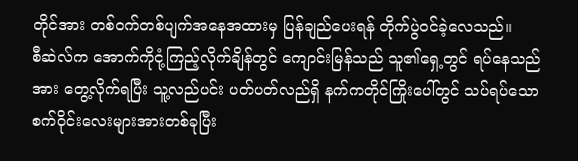တိုင်အား တစ်ဝက်တစ်ပျက်အနေအထားမှ ပြန်ချည်ပေးရန် တိုက်ပွဲဝင်ခဲ့လေသည်။
စီဆဲလ်က အောက်ကိုငုံ့ကြည့်လိုက်ချိန်တွင် ကျောင်းမြန်သည် သူ၏ရှေ့တွင် ရပ်နေသည်အား တွေ့လိုက်ရပြီး သူ့လည်ပင်း ပတ်ပတ်လည်ရှိ နက်ကတိုင်ကြိုးပေါ်တွင် သပ်ရပ်သော စက်ဝိုင်းလေးများအားတစ်ခုပြီး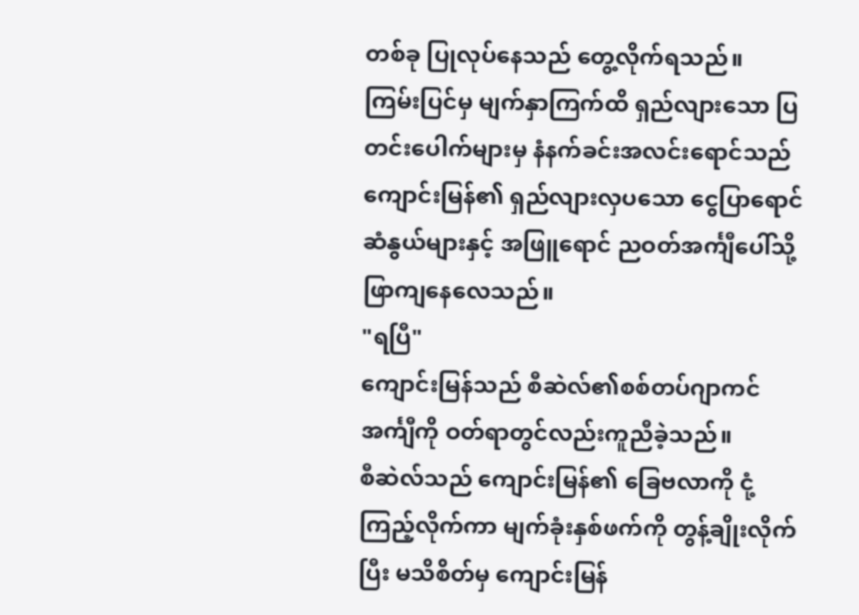တစ်ခု ပြုလုပ်နေသည် တွေ့လိုက်ရသည်။
ကြမ်းပြင်မှ မျက်နှာကြက်ထိ ရှည်လျားသော ပြတင်းပေါက်များမှ နံနက်ခင်းအလင်းရောင်သည် ကျောင်းမြန်၏ ရှည်လျားလှပသော ငွေပြာရောင်ဆံနွယ်များနှင့် အဖြူရောင် ညဝတ်အင်္ကျီပေါ်သို့ ဖြာကျနေလေသည်။
"ရပြီ"
ကျောင်းမြန်သည် စီဆဲလ်၏စစ်တပ်ဂျာကင်အင်္ကျီကို ဝတ်ရာတွင်လည်းကူညီခဲ့သည်။
စီဆဲလ်သည် ကျောင်းမြန်၏ ခြေဗလာကို ငုံ့ကြည့်လိုက်ကာ မျက်ခုံးနှစ်ဖက်ကို တွန့်ချိုးလိုက်ပြီး မသိစိတ်မှ ကျောင်းမြန်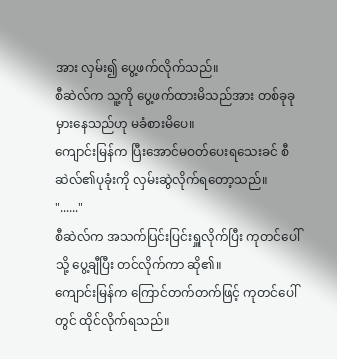အား လှမ်း၍ ပွေ့ဖက်လိုက်သည်။
စီဆဲလ်က သူ့ကို ပွေ့ဖက်ထားမိသည်အား တစ်ခုခုမှားနေသည်ဟု မခံစားမိပေ။
ကျောင်းမြန်က ပြီးအောင်မဝတ်ပေးရသေးခင် စီဆဲလ်၏ပုခုံးကို လှမ်းဆွဲလိုက်ရတော့သည်။
"......"
စီဆဲလ်က အသက်ပြင်းပြင်းရှူလိုက်ပြီး ကုတင်ပေါ် သို့ ပွေ့ချီပြီး တင်လိုက်ကာ ဆို၏။
ကျောင်းမြန်က ကြောင်တက်တက်ဖြင့် ကုတင်ပေါ်တွင် ထိုင်လိုက်ရသည်။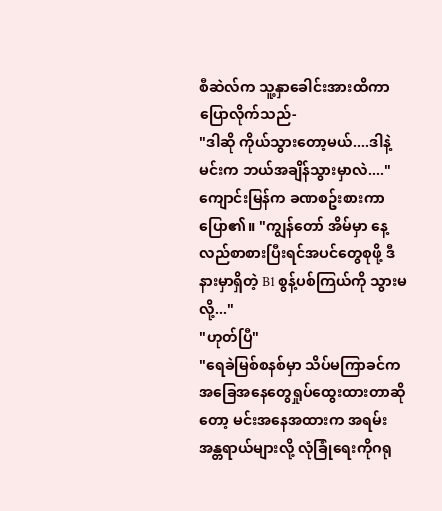စီဆဲလ်က သူ့နှာခေါင်းအားထိကာ ပြောလိုက်သည်-
"ဒါဆို ကိုယ်သွားတော့မယ်....ဒါနဲ့ မင်းက ဘယ်အချိန်သွားမှာလဲ...."
ကျောင်းမြန်က ခဏစဥ်းစားကာ ပြော၏။ "ကျွန်တော် အိမ်မှာ နေ့လည်စာစားပြီးရင်အပင်တွေစုဖို့ ဒီနားမှာရှိတဲ့ B1 စွန့်ပစ်ကြယ်ကို သွားမလို့..."
"ဟုတ်ပြီ"
"ရေခဲမြစ်စနစ်မှာ သိပ်မကြာခင်က အခြေအနေတွေရှုပ်ထွေးထားတာဆိုတော့ မင်းအနေအထားက အရမ်းအန္တရာယ်များလို့ လုံခြုံရေးကိုဂရု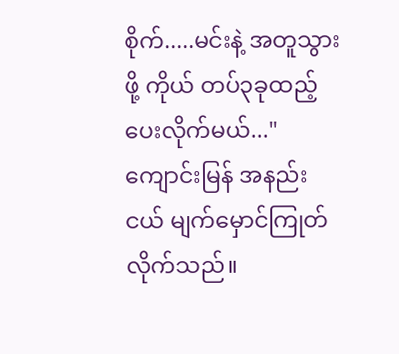စိုက်.....မင်းနဲ့ အတူသွားဖို့ ကိုယ် တပ်၃ခုထည့်ပေးလိုက်မယ်..."
ကျောင်းမြန် အနည်းငယ် မျက်မှောင်ကြုတ်လိုက်သည်။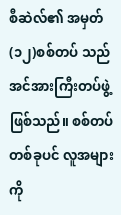စီဆဲလ်၏ အမှတ် (၁၂)စစ်တပ် သည် အင်အားကြီးတပ်ဖွဲ့ဖြစ်သည်။ စစ်တပ်တစ်ခုပင် လူအများကို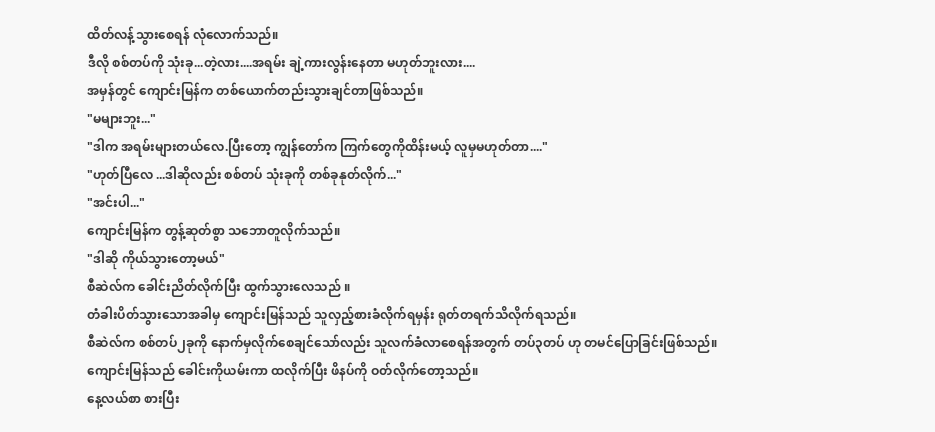ထိတ်လန့်သွားစေရန် လုံလောက်သည်။
ဒီလို စစ်တပ်ကို သုံးခု...တဲ့လား....အရမ်း ချဲ့ကားလွန်းနေတာ မဟုတ်ဘူးလား....
အမှန်တွင် ကျောင်းမြန်က တစ်ယောက်တည်းသွားချင်တာဖြစ်သည်။
"မများဘူး..."
"ဒါက အရမ်းများတယ်လေ.ပြီးတော့ ကျွန်တော်က ကြက်တွေကိုထိန်းမယ့် လူမှမဟုတ်တာ...."
"ဟုတ်ပြီလေ ...ဒါဆိုလည်း စစ်တပ် သုံးခုကို တစ်ခုနုတ်လိုက်..."
"အင်းပါ..."
ကျောင်းမြန်က တွန့်ဆုတ်စွာ သဘောတူလိုက်သည်။
"ဒါဆို ကိုယ်သွားတော့မယ်"
စီဆဲလ်က ခေါင်းညိတ်လိုက်ပြီး ထွက်သွားလေသည် ။
တံခါးပိတ်သွားသောအခါမှ ကျောင်းမြန်သည် သူလှည့်စားခံလိုက်ရမှန်း ရုတ်တရက်သိလိုက်ရသည်။
စီဆဲလ်က စစ်တပ်၂ခုကို နောက်မှလိုက်စေချင်သော်လည်း သူလက်ခံလာစေရန်အတွက် တပ်၃တပ် ဟု တမင်ပြောခြင်းဖြစ်သည်။
ကျောင်းမြန်သည် ခေါင်းကိုယမ်းကာ ထလိုက်ပြီး ဖိနပ်ကို ဝတ်လိုက်တော့သည်။
နေ့လယ်စာ စားပြီး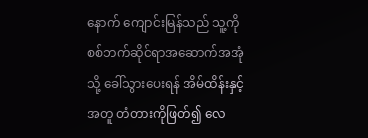နောက် ကျောင်းမြန်သည် သူ့ကို စစ်ဘက်ဆိုင်ရာအဆောက်အအုံသို့ ခေါ်သွားပေးရန် အိမ်ထိန်းနှင့်အတူ တံတားကိုဖြတ်၍ လေ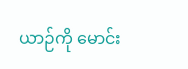ယာဉ်ကို မောင်း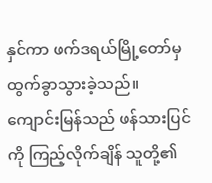နှင်ကာ ဖက်ဒရယ်မြို့တော်မှ ထွက်ခွာသွားခဲ့သည်။
ကျောင်းမြန်သည် ဖန်သားပြင်ကို ကြည့်လိုက်ချိန် သူတို့၏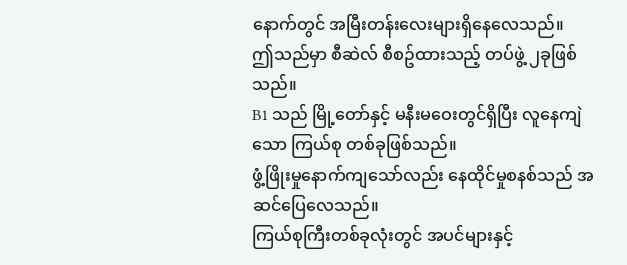နောက်တွင် အမြီးတန်းလေးများရှိနေလေသည်။
ဤသည်မှာ စီဆဲလ် စီစဥ်ထားသည့် တပ်ဖွဲ့ ၂ခုဖြစ်သည်။
B1 သည် မြို့တော်နှင့် မနီးမဝေးတွင်ရှိပြီး လူနေကျဲသော ကြယ်စု တစ်ခုဖြစ်သည်။
ဖွံ့ဖြိုးမှုနောက်ကျသော်လည်း နေထိုင်မှုစနစ်သည် အဆင်ပြေလေသည်။
ကြယ်စုကြီးတစ်ခုလုံးတွင် အပင်များနှင့်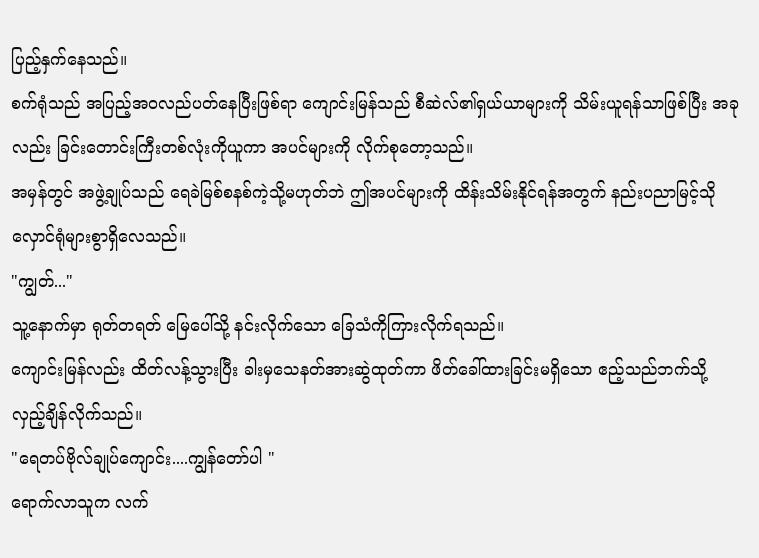ပြည့်နှက်နေသည်။
စက်ရုံသည် အပြည့်အဝလည်ပတ်နေပြီးဖြစ်ရာ ကျောင်းမြန်သည် စီဆဲလ်၏ရှယ်ယာများကို သိမ်းယူရန်သာဖြစ်ပြီး အခုလည်း ခြင်းတောင်းကြီးတစ်လုံးကိုယူကာ အပင်များကို လိုက်စုတော့သည်။
အမှန်တွင် အဖွဲ့ချုပ်သည် ရေခဲမြစ်စနစ်ကဲ့သို့မဟုတ်ဘဲ ဤအပင်များကို ထိန်းသိမ်းနိုင်ရန်အတွက် နည်းပညာမြင့်သိုလှောင်ရုံများစွာရှိလေသည်။
"ကျွတ်..."
သူ့နောက်မှာ ရုတ်တရတ် မြေပေါ်သို့ နင်းလိုက်သော ခြေသံကိုကြားလိုက်ရသည်။
ကျောင်းမြန်လည်း ထိတ်လန့်သွားပြီး ခါးမှသေနတ်အားဆွဲထုတ်ကာ ဖိတ်ခေါ်ထားခြင်းမရှိသော ဧည့်သည်ဘက်သို့ လှည့်ချိန်လိုက်သည်။
"ရေတပ်ဗိုလ်ချုပ်ကျောင်း....ကျွန်တော်ပါ "
ရောက်လာသူက လက်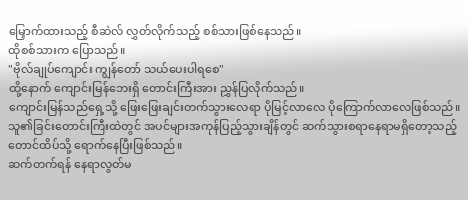မြှောက်ထားသည့် စီဆဲလ် လွှတ်လိုက်သည့် စစ်သားဖြစ်နေသည်။
ထိုစစ်သားက ပြောသည်။
"ဗိုလ်ချုပ်ကျောင်း ကျွန်တော် သယ်ပေးပါရစေ"
ထို့နောက် ကျောင်းမြန်ဘေးရှိ တောင်းကြီးအား ညွှန်ပြလိုက်သည်။
ကျောင်းမြန်သည်ရှေ့သို့ ဖြေးဖြေးချင်းတက်သွားလေရာ ပိုမြင့်လာလေ ပိုကြောက်လာလေဖြစ်သည်။
သူ၏ခြင်းတောင်းကြီးထဲတွင် အပင်များအကုန်ပြည့်သွားချိန်တွင် ဆက်သွားစရာနေရာမရှိတော့သည့် တောင်ထိပ်သို့ ရောက်နေပြီးဖြစ်သည်။
ဆက်တက်ရန် နေရာလွတ်မ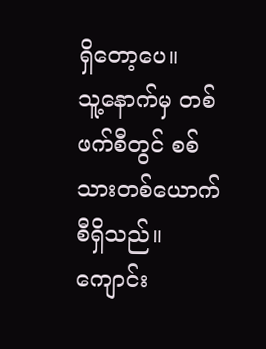ရှိတော့ပေ။
သူ့နောက်မှ တစ်ဖက်စီတွင် စစ်သားတစ်ယောက်စီရှိသည်။
ကျောင်း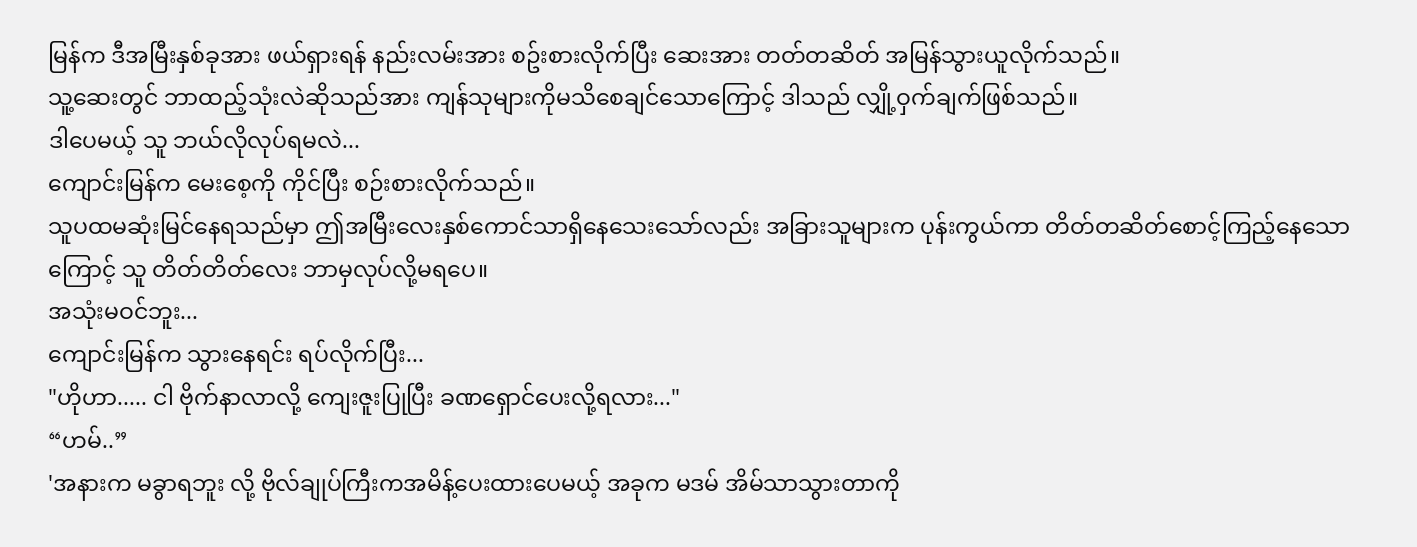မြန်က ဒီအမြီးနှစ်ခုအား ဖယ်ရှားရန် နည်းလမ်းအား စဥ်းစားလိုက်ပြီး ဆေးအား တတ်တဆိတ် အမြန်သွားယူလိုက်သည်။
သူ့ဆေးတွင် ဘာထည့်သုံးလဲဆိုသည်အား ကျန်သုများကိုမသိစေချင်သောကြောင့် ဒါသည် လျှို့ဝှက်ချက်ဖြစ်သည်။
ဒါပေမယ့် သူ ဘယ်လိုလုပ်ရမလဲ...
ကျောင်းမြန်က မေးစေ့ကို ကိုင်ပြီး စဉ်းစားလိုက်သည်။
သူပထမဆုံးမြင်နေရသည်မှာ ဤအမြီးလေးနှစ်ကောင်သာရှိနေသေးသော်လည်း အခြားသူများက ပုန်းကွယ်ကာ တိတ်တဆိတ်စောင့်ကြည့်နေသောကြောင့် သူ တိတ်တိတ်လေး ဘာမှလုပ်လို့မရပေ။
အသုံးမဝင်ဘူး...
ကျောင်းမြန်က သွားနေရင်း ရပ်လိုက်ပြီး...
"ဟိုဟာ..... ငါ ဗိုက်နာလာလို့ ကျေးဇူးပြုပြီး ခဏရှောင်ပေးလို့ရလား..."
“ဟမ်..”
'အနားက မခွာရဘူး လို့ ဗိုလ်ချုပ်ကြီးကအမိန့်ပေးထားပေမယ့် အခုက မဒမ် အိမ်သာသွားတာကို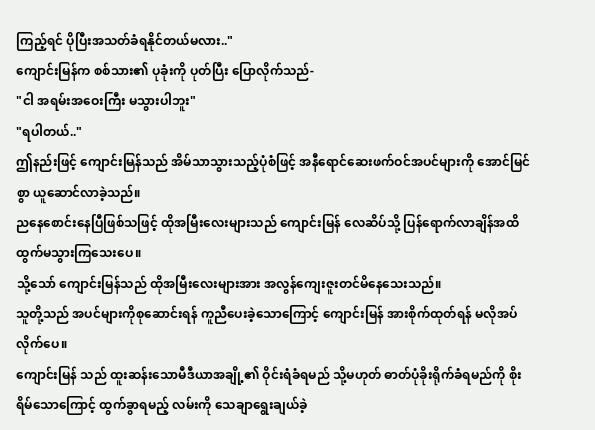ကြည့်ရင် ပိုပြီးအသတ်ခံရနိုင်တယ်မလား.."
ကျောင်းမြန်က စစ်သား၏ ပုခုံးကို ပုတ်ပြီး ပြောလိုက်သည်-
"ငါ အရမ်းအဝေးကြီး မသွားပါဘူး"
"ရပါတယ်.."
ဤနည်းဖြင့် ကျောင်းမြန်သည် အိမ်သာသွားသည့်ပုံစံဖြင့် အနီရောင်ဆေးဖက်ဝင်အပင်များကို အောင်မြင်စွာ ယူဆောင်လာခဲ့သည်။
ညနေစောင်းနေပြီဖြစ်သဖြင့် ထိုအမြီးလေးများသည် ကျောင်းမြန် လေဆိပ်သို့ ပြန်ရောက်လာချိန်အထိ ထွက်မသွားကြသေးပေ။
သို့သော် ကျောင်းမြန်သည် ထိုအမြီးလေးများအား အလွန်ကျေးဇူးတင်မိနေသေးသည်။
သူတို့သည် အပင်များကိုစုဆောင်းရန် ကူညီပေးခဲ့သောကြောင့် ကျောင်းမြန် အားစိုက်ထုတ်ရန် မလိုအပ်လိုက်ပေ။
ကျောင်းမြန် သည် ထူးဆန်းသောမီဒီယာအချို့၏ ဝိုင်းရံခံရမည် သို့မဟုတ် ဓာတ်ပုံခိုးရိုက်ခံရမည်ကို စိုးရိမ်သောကြောင့် ထွက်ခွာရမည့် လမ်းကို သေချာရွေးချယ်ခဲ့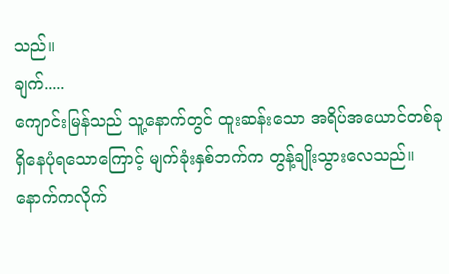သည်။
ချက်.....
ကျောင်းမြန်သည် သူ့နောက်တွင် ထူးဆန်းသော အရိပ်အယောင်တစ်ခု ရှိနေပုံရသောကြောင့် မျက်ခုံးနှစ်ဘက်က တွန့်ချိုးသွားလေသည်။
နောက်ကလိုက်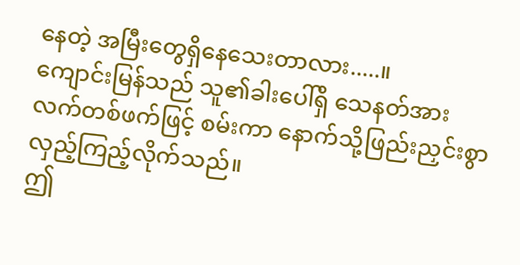နေတဲ့ အမြီးတွေရှိနေသေးတာလား.....။
ကျောင်းမြန်သည် သူ၏ခါးပေါ်ရှိ သေနတ်အား လက်တစ်ဖက်ဖြင့် စမ်းကာ နောက်သို့ဖြည်းညှင်းစွာ လှည့်ကြည့်လိုက်သည်။
ဤ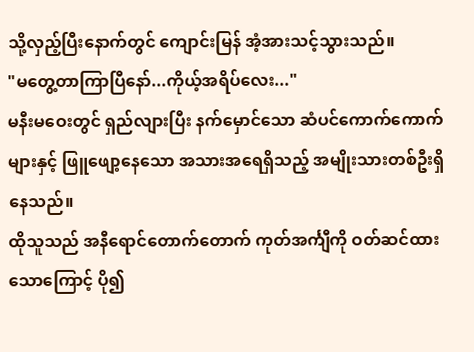သို့လှည့်ပြီးနောက်တွင် ကျောင်းမြန် အံ့အားသင့်သွားသည်။
"မတွေ့တာကြာပြီနော်...ကိုယ့်အရိပ်လေး..."
မနီးမဝေးတွင် ရှည်လျားပြီး နက်မှောင်သော ဆံပင်ကောက်ကောက်များနှင့် ဖြူဖျော့နေသော အသားအရေရှိသည့် အမျိုးသားတစ်ဦးရှိနေသည်။
ထိုသူသည် အနီရောင်တောက်တောက် ကုတ်အင်္ကျီကို ဝတ်ဆင်ထားသောကြောင့် ပို၍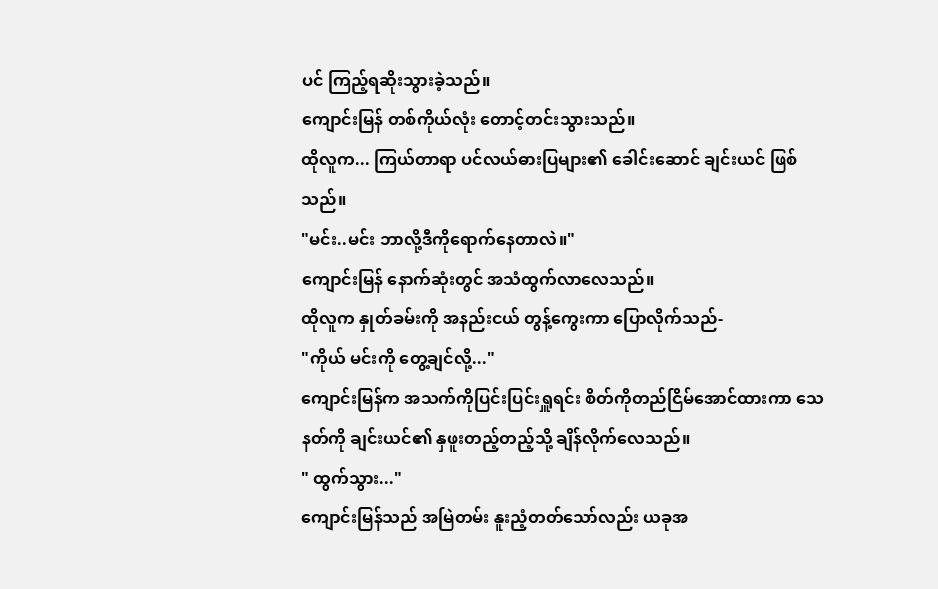ပင် ကြည့်ရဆိုးသွားခဲ့သည်။
ကျောင်းမြန် တစ်ကိုယ်လုံး တောင့်တင်းသွားသည်။
ထိုလူက... ကြယ်တာရာ ပင်လယ်ဓားပြများ၏ ခေါင်းဆောင် ချင်းယင် ဖြစ်သည်။
"မင်း..မင်း ဘာလို့ဒီကိုရောက်နေတာလဲ။"
ကျောင်းမြန် နောက်ဆုံးတွင် အသံထွက်လာလေသည်။
ထိုလူက နှုတ်ခမ်းကို အနည်းငယ် တွန့်ကွေးကာ ပြောလိုက်သည်-
"ကိုယ် မင်းကို တွေ့ချင်လို့..."
ကျောင်းမြန်က အသက်ကိုပြင်းပြင်းရှူရင်း စိတ်ကိုတည်ငြိမ်အောင်ထားကာ သေနတ်ကို ချင်းယင်၏ နှဖူးတည့်တည့်သို့ ချိန်လိုက်လေသည်။
" ထွက်သွား..."
ကျောင်းမြန်သည် အမြဲတမ်း နူးညံ့တတ်သော်လည်း ယခုအ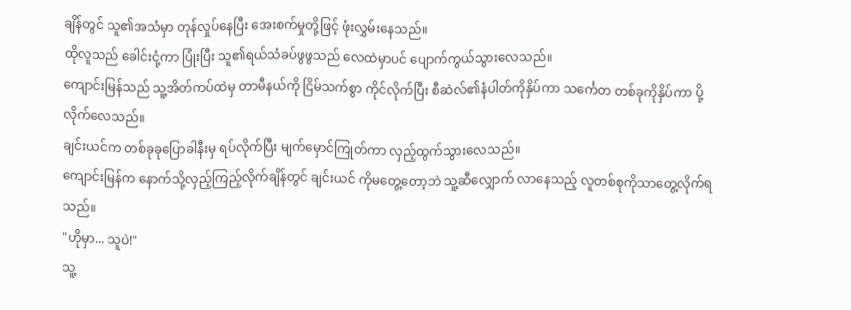ချိန်တွင် သူ၏အသံမှာ တုန်လှုပ်နေပြီး အေးစက်မှုတို့ဖြင့် ဖုံးလွှမ်းနေသည်။
ထိုလူသည် ခေါင်းငုံ့ကာ ပြုံးပြီး သူ၏ရယ်သံခပ်ဖွဖွသည် လေထဲမှာပင် ပျောက်ကွယ်သွားလေသည်။
ကျောင်းမြန်သည် သူ့အိတ်ကပ်ထဲမှ တာမီနယ်ကို ငြိမ်သက်စွာ ကိုင်လိုက်ပြီး စီဆဲလ်၏နံပါတ်ကိုနှိပ်ကာ သင်္ကေတ တစ်ခုကိုနှိပ်ကာ ပို့လိုက်လေသည်။
ချင်းယင်က တစ်ခုခုပြောခါနီးမှ ရပ်လိုက်ပြီး မျက်မှောင်ကြုတ်ကာ လှည့်ထွက်သွားလေသည်။
ကျောင်းမြန်က နောက်သို့လှည့်ကြည့်လိုက်ချိန်တွင် ချင်းယင် ကိုမတွေ့တော့ဘဲ သူ့ဆီလျှောက် လာနေသည့် လူတစ်စုကိုသာတွေ့လိုက်ရသည်။
"ဟိုမှာ... သူပဲ!"
သူ့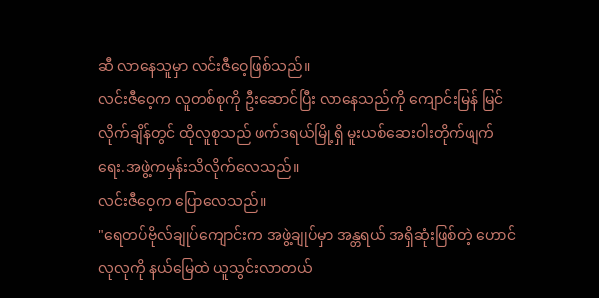ဆီ လာနေသူမှာ လင်းဇီဝေ့ဖြစ်သည်။
လင်းဇီဝေ့က လူတစ်စုကို ဦးဆောင်ပြီး လာနေသည်ကို ကျောင်းမြန် မြင်လိုက်ချိန်တွင် ထိုလူစုသည် ဖက်ဒရယ်မြို့ရှိ မူးယစ်ဆေးဝါးတိုက်ဖျက်ရေး.အဖွဲ့ကမှန်းသိလိုက်လေသည်။
လင်းဇီဝေ့က ပြောလေသည်။
"ရေတပ်ဗိုလ်ချုပ်ကျောင်းက အဖွဲ့ချုပ်မှာ အန္တရယ် အရှိဆုံးဖြစ်တဲ့ ဟောင်လုလုကို နယ်မြေထဲ ယူသွင်းလာတယ်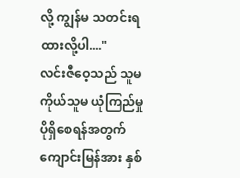လို့ ကျွန်မ သတင်းရထားလို့ပါ...."
လင်းဇီဝေ့သည် သူမကိုယ်သူမ ယုံကြည်မှုပိုရှိစေရန်အတွက် ကျောင်းမြန်အား နှစ်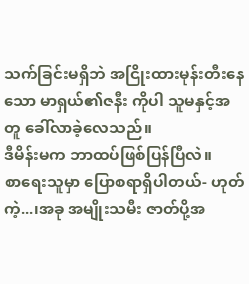သက်ခြင်းမရှိဘဲ အငြိုးထားမုန်းတီးနေသော မာရှယ်၏ဇနီး ကိုပါ သူမနှင့်အတူ ခေါ်လာခဲ့လေသည်။
ဒီမိန်းမက ဘာထပ်ဖြစ်ပြန်ပြီလဲ။
စာရေးသူမှာ ပြောစရာရှိပါတယ်- ဟုတ်ကဲ့...၊အခု အမျိုးသမီး ဇာတ်ပို့အ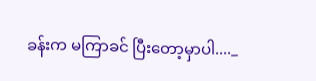ခန်းက မကြာခင် ပြီးတော့မှာပါ...._